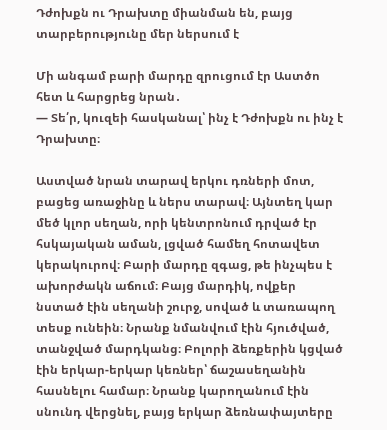Դժոխքն ու Դրախտը միանման են, բայց տարբերությունը մեր ներսում է

Մի անգամ բարի մարդը զրուցում էր Աստծո հետ և հարցրեց նրան․
— Տե՛ր, կուզեի հասկանալ՝ ինչ է Դժոխքն ու ինչ է Դրախտը։

Աստված նրան տարավ երկու դռների մոտ, բացեց առաջինը և ներս տարավ։ Այնտեղ կար մեծ կլոր սեղան, որի կենտրոնում դրված էր հսկայական աման, լցված համեղ հոտավետ կերակուրով։ Բարի մարդը զգաց, թե ինչպես է ախորժակն աճում։ Բայց մարդիկ, ովքեր նստած էին սեղանի շուրջ, սոված և տառապող տեսք ունեին։ Նրանք նմանվում էին հյուծված, տանջված մարդկանց։ Բոլորի ձեռքերին կցված էին երկար-երկար կեռներ՝ ճաշասեղանին հասնելու համար։ Նրանք կարողանում էին սնունդ վերցնել, բայց երկար ձեռնափայտերը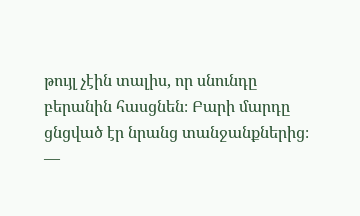թույլ չէին տալիս, որ սնունդը բերանին հասցնեն։ Բարի մարդը ցնցված էր նրանց տանջանքներից։
—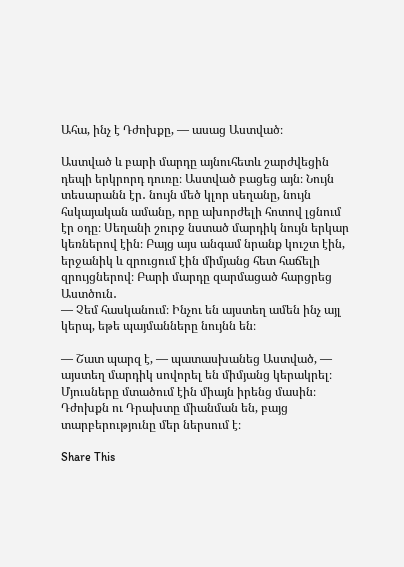Ահա, ինչ է Դժոխքը, — ասաց Աստված։

Աստված և բարի մարդը այնուհետև շարժվեցին դեպի երկրորդ դուռը։ Աստված բացեց այն։ Նույն տեսարանն էր․ նույն մեծ կլոր սեղանը, նույն հսկայական ամանը, որը ախորժելի հոտով լցնում էր օդը։ Սեղանի շուրջ նստած մարդիկ նույն երկար կեռներով էին։ Բայց այս անգամ նրանք կուշտ էին, երջանիկ և զրուցում էին միմյանց հետ հաճելի զրույցներով։ Բարի մարդը զարմացած հարցրեց Աստծուն․
— Չեմ հասկանում։ Ինչու են այստեղ ամեն ինչ այլ կերպ, եթե պայմանները նույնն են։

— Շատ պարզ է, — պատասխանեց Աստված, — այստեղ մարդիկ սովորել են միմյանց կերակրել։ Մյուսները մտածում էին միայն իրենց մասին։
Դժոխքն ու Դրախտը միանման են, բայց տարբերությունը մեր ներսում է։

Share This